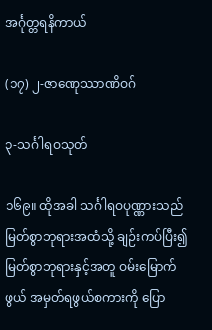အင်္ဂုတ္တရနိကာယ်

(၁၇) ၂-ဇာဏေုဿာဏိဝဂ်

၃-သင်္ဂါရဝသုတ်

၁၆၉။ ထိုအခါ သင်္ဂါရဝပုဏ္ဏားသည် မြတ်စွာဘုရားအထံသို့ ချဉ်းကပ်ပြီး၍ မြတ်စွာဘုရားနှင့်အတူ ဝမ်းမြောက်ဖွယ် အမှတ်ရဖွယ်စကားကို ပြော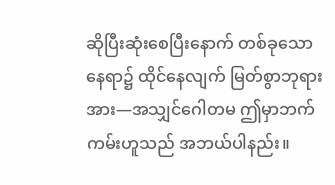ဆိုပြီးဆုံးစေပြီးနောက် တစ်ခုသောနေရာ၌ ထိုင်နေလျက် မြတ်စွာဘုရားအား—အသျှင်ဂေါတမ ဤမှာဘက်ကမ်းဟူသည် အဘယ်ပါနည်း။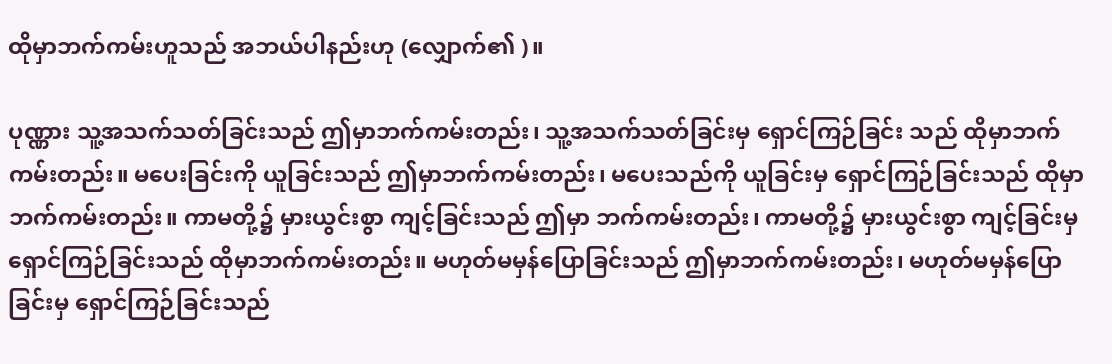ထိုမှာဘက်ကမ်းဟူသည် အဘယ်ပါနည်းဟု (လျှောက်၏ )။

ပုဏ္ဏား သူ့အသက်သတ်ခြင်းသည် ဤမှာဘက်ကမ်းတည်း၊ သူ့အသက်သတ်ခြင်းမှ ရှောင်ကြဉ်ခြင်း သည် ထိုမှာဘက်ကမ်းတည်း။ မပေးခြင်းကို ယူခြင်းသည် ဤမှာဘက်ကမ်းတည်း၊ မပေးသည်ကို ယူခြင်းမှ ရှောင်ကြဉ်ခြင်းသည် ထိုမှာဘက်ကမ်းတည်း။ ကာမတို့၌ မှားယွင်းစွာ ကျင့်ခြင်းသည် ဤမှာ ဘက်ကမ်းတည်း၊ ကာမတို့၌ မှားယွင်းစွာ ကျင့်ခြင်းမှ ရှောင်ကြဉ်ခြင်းသည် ထိုမှာဘက်ကမ်းတည်း။ မဟုတ်မမှန်ပြောခြင်းသည် ဤမှာဘက်ကမ်းတည်း၊ မဟုတ်မမှန်ပြောခြင်းမှ ရှောင်ကြဉ်ခြင်းသည်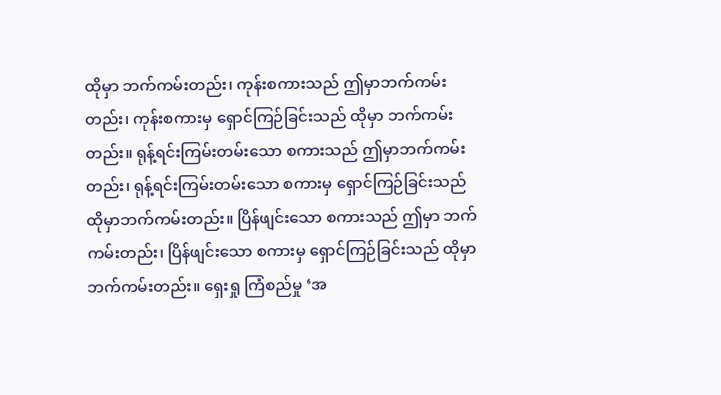ထိုမှာ ဘက်ကမ်းတည်း၊ ကုန်းစကားသည် ဤမှာဘက်ကမ်းတည်း၊ ကုန်းစကားမှ ရှောင်ကြဉ်ခြင်းသည် ထိုမှာ ဘက်ကမ်းတည်း။ ရုန့်ရင်းကြမ်းတမ်းသော စကားသည် ဤမှာဘက်ကမ်းတည်း၊ ရုန့်ရင်းကြမ်းတမ်းသော စကားမှ ရှောင်ကြဉ်ခြင်းသည် ထိုမှာဘက်ကမ်းတည်း။ ပြိန်ဖျင်းသော စကားသည် ဤမှာ ဘက်ကမ်းတည်း၊ ပြိန်ဖျင်းသော စကားမှ ရှောင်ကြဉ်ခြင်းသည် ထိုမှာဘက်ကမ်းတည်း။ ရှေးရှု ကြံစည်မှု ‘အ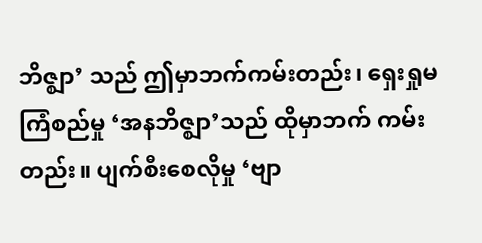ဘိဇ္ဈာ’ သည် ဤမှာဘက်ကမ်းတည်း၊ ရှေးရှုမကြံစည်မှု ‘အနဘိဇ္ဈာ’သည် ထိုမှာဘက် ကမ်းတည်း။ ပျက်စီးစေလိုမှု ‘ဗျာ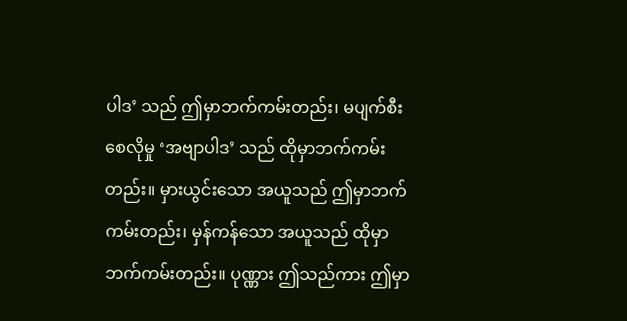ပါဒ’ သည် ဤမှာဘက်ကမ်းတည်း၊ မပျက်စီးစေလိုမှု ‘အဗျာပါဒ’ သည် ထိုမှာဘက်ကမ်းတည်း။ မှားယွင်းသော အယူသည် ဤမှာဘက်ကမ်းတည်း၊ မှန်ကန်သော အယူသည် ထိုမှာဘက်ကမ်းတည်း။ ပုဏ္ဏား ဤသည်ကား ဤမှာ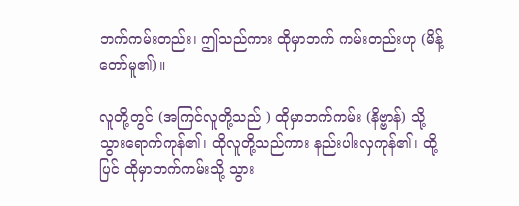ဘက်ကမ်းတည်း၊ ဤသည်ကား ထိုမှာဘက် ကမ်းတည်းဟု (မိန့်တော်မူ၏)။

လူတို့တွင် (အကြင်လူတို့သည် ) ထိုမှာဘက်ကမ်း (နိဗ္ဗာန်) သို့ သွားရောက်ကုန်၏၊ ထိုလူတို့သည်ကား နည်းပါးလှကုန်၏၊ ထို့ပြင် ထိုမှာဘက်ကမ်းသို့ သွား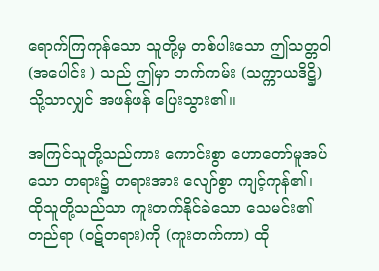ရောက်ကြကုန်သော သူတို့မှ တစ်ပါးသော ဤသတ္တဝါ (အပေါင်း ) သည် ဤမှာ ဘက်ကမ်း (သက္ကာယဒိဋ္ဌိ) သို့သာလျှင် အဖန်ဖန် ပြေးသွား၏။

အကြင်သူတို့သည်ကား ကောင်းစွာ ဟောတော်မူအပ်သော တရား၌ တရားအား လျော်စွာ ကျင့်ကုန်၏၊ ထိုသူတို့သည်သာ ကူးတက်နိုင်ခဲသော သေမင်း၏တည်ရာ (ဝဋ်တရား)ကို (ကူးတက်ကာ) ထို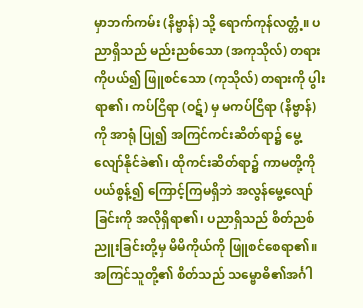မှာဘက်ကမ်း (နိဗ္ဗာန်) သို့ ရောက်ကုန်လတ္တံ့။ ပညာရှိသည် မည်းညစ်သော (အကုသိုလ်) တရားကိုပယ်၍ ဖြူစင်သော (ကုသိုလ်) တရားကို ပွါးရာ၏၊ ကပ်ငြိရာ (ဝဋ်) မှ မကပ်ငြိရာ (နိဗ္ဗာန်) ကို အာရုံ ပြု၍ အကြင်ကင်းဆိတ်ရာ၌ မွေ့လျော်နိုင်ခဲ၏၊ ထိုကင်းဆိတ်ရာ၌ ကာမတို့ကို ပယ်စွန့်၍ ကြောင့်ကြမရှိဘဲ အလွန်မွေ့လျော်ခြင်းကို အလိုရှိရာ၏၊ ပညာရှိသည် စိတ်ညစ် ညူးခြင်းတို့မှ မိမိကိုယ်ကို ဖြူစင်စေရာ၏။ အကြင်သူတို့၏ စိတ်သည် သမ္ဗောဓိ၏အင်္ဂါ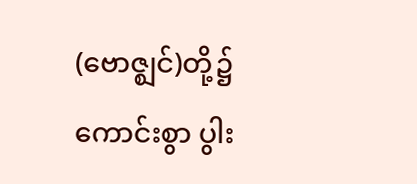(ဗောဇ္ဈင်)တို့၌ ကောင်းစွာ ပွါး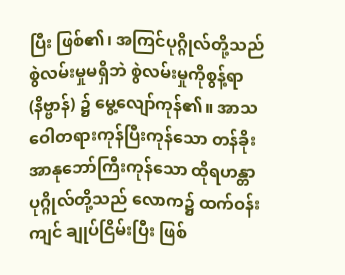ပြီး ဖြစ်၏၊ အကြင်ပုဂ္ဂိုလ်တို့သည် စွဲလမ်းမှုမရှိဘဲ စွဲလမ်းမှုကိုစွန့်ရာ (နိဗ္ဗာန်) ၌ မွေ့လျော်ကုန်၏။ အာသဝေါတရားကုန်ပြီးကုန်သော တန်ခိုးအာနုဘော်ကြီးကုန်သော ထိုရဟန္တာပုဂ္ဂိုလ်တို့သည် လောက၌ ထက်ဝန်းကျင် ချုပ်ငြိမ်းပြီး ဖြစ်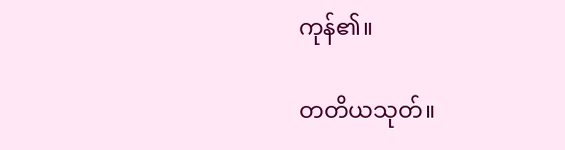ကုန်၏။

တတိယသုတ်။